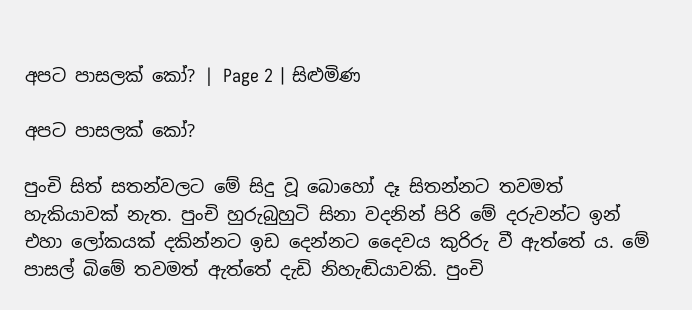අපට පාසලක් කෝ? | Page 2 | සිළුමිණ

අපට පාසලක් කෝ?

පුංචි සිත් සතන්වලට මේ සිදු වූ බොහෝ දෑ සිතන්නට තවමත් හැකියාවක් නැත. පුංචි හුරුබුහුටි සිනා වදනින් පිරි මේ දරුවන්ට ඉන් එහා ලෝකයක් දකින්නට ඉඩ දෙන්නට දෛවය කුරිරු වී ඇත්තේ ය. මේ පාසල් බිමේ තවමත් ඇත්තේ දැඩි නිහැඬියාවකි. පුංචි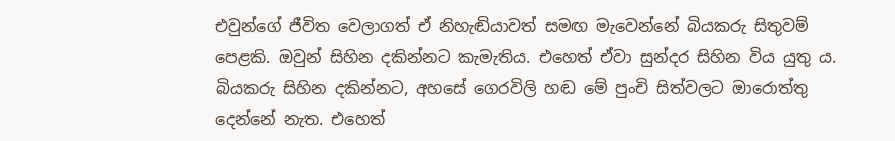එවුන්ගේ ජීවිත වෙලාගත් ඒ නිහැඬියාවත් සමඟ මැවෙන්නේ බියකරු සිතුවම් පෙළකි. ඔවුන් සිහින දකින්නට කැමැතිය. එහෙත් ඒවා සුන්දර සිහින විය යුතු ය. බියකරු සිහින දකින්නට, අහසේ ගෙරවිලි හඬ මේ පුංචි සිත්වලට ඔාරොත්තු දෙන්නේ නැත. එහෙත්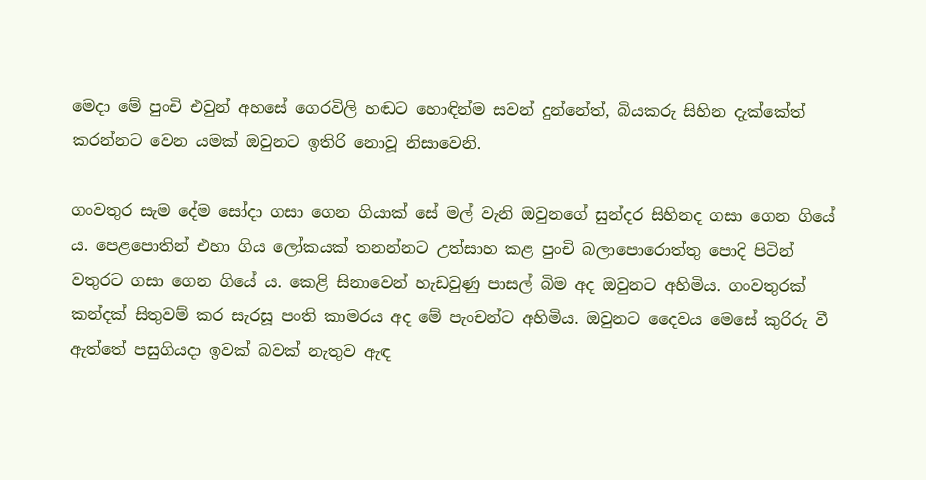මෙදා මේ පුංචි එවුන් අහසේ ගෙරවිලි හඬට හොඳින්ම සවන් දුන්නේත්, බියකරු සිහින දැක්කේත් කරන්නට වෙන යමක් ඔවුනට ඉතිරි නොවූ නිසාවෙනි.

ගංවතුර සැම දේම සෝදා ගසා ගෙන ගියාක් සේ මල් වැනි ඔවුනගේ සුන්දර සිහිනද ගසා ගෙන ගියේ ය. පෙළපොතින් එහා ගිය ලෝකයක් තනන්නට උත්සාහ කළ පුංචි බලාපොරොත්තු පොදි පිටින් වතුරට ගසා ගෙන ගියේ ය. කෙළි සිනාවෙන් හැඩවුණු පාසල් බිම අද ඔවුනට අහිමිය. ගංවතුරක් කන්දක් සිතුවම් කර සැරසූ පංති කාමරය අද මේ පැංචන්ට අහිමිය. ඔවුනට දෛවය මෙසේ කුරිරු වී ඇත්තේ පසුගියදා ඉවක් බවක් නැතුව ඇඳ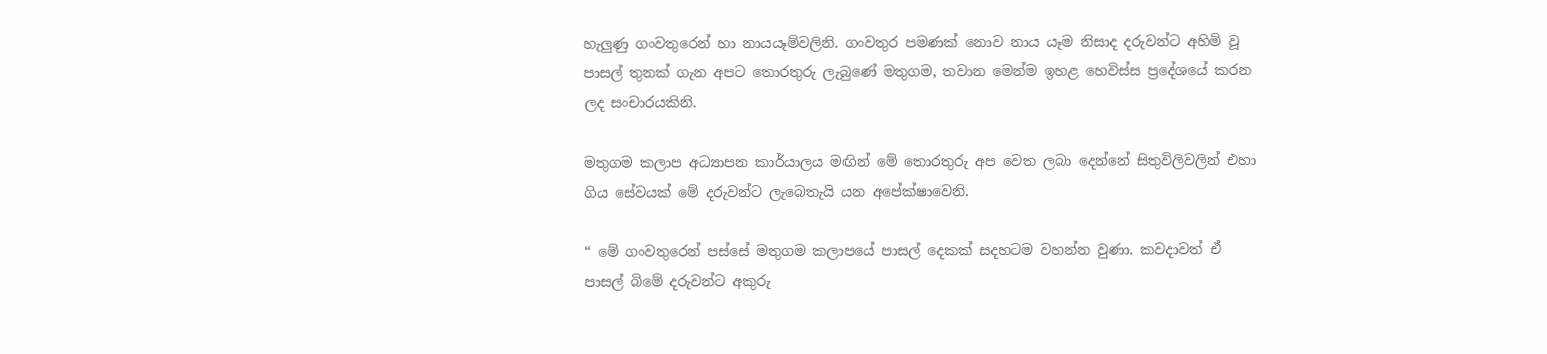හැලුණු ගංවතුරෙන් හා නායයෑම්වලිනි. ගංවතුර පමණක් නොව නාය යෑම නිසාද දරුවන්ට අහිමි වූ පාසල් තුනක් ගැන අපට තොරතුරු ලැබුණේ මතුගම, තවාන මෙන්ම ඉහළ හෙවිස්ස ප්‍රදේශයේ කරන ලද සංචාරයකිනි.

මතුගම කලාප අධ්‍යාපන කාර්යාලය මඟින් මේ තොරතුරු අප වෙත ලබා දෙන්නේ සිතුවිලිවලින් එහා ගිය සේවයක් මේ දරුවන්ට ලැබෙතැයි යන අපේක්ෂාවෙනි.

“ මේ ගංවතුරෙන් පස්සේ මතුගම කලාපයේ පාසල් දෙකක් සදහටම වහන්න වුණා. කවදාවත් ඒ පාසල් බිමේ දරුවන්ට අකුරු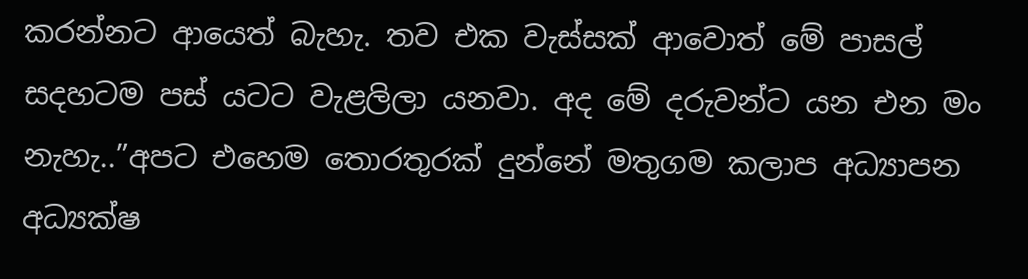කරන්නට ආයෙත් බැහැ. තව එක වැස්සක් ආවොත් මේ පාසල් සදහටම පස් යටට වැළලිලා යනවා. අද මේ දරුවන්ට යන එන මං නැහැ..”අපට එහෙම තොරතුරක් දුන්නේ මතුගම කලාප අධ්‍යාපන අධ්‍යක්ෂ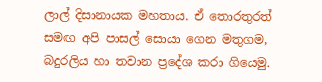ලාල් දිසානායක මහතාය. ඒ තොරතුරත් සමඟ අපි පාසල් සොයා ගෙන මතුගම, බදුරලිය හා තවාන ප්‍රදේශ කරා ගියෙමු.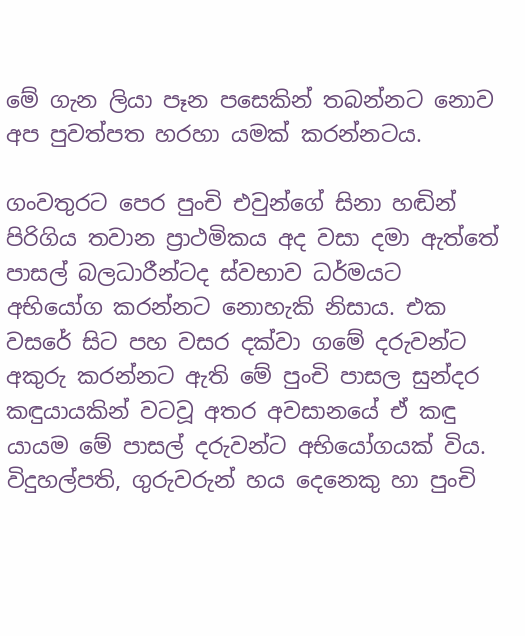මේ ගැන ලියා පෑන ‍පසෙකින් තබන්නට නොව අප පුවත්පත හරහා යමක් කරන්නටය.

ගංවතුරට පෙර පුංචි එවුන්ගේ සිනා හඬින් පිරිගිය තවාන ප්‍රාථමිකය අද වසා දමා ඇත්තේ පාසල් බලධාරීන්ටද ස්වභාව ධර්මයට අභියෝග කරන්නට නොහැකි නිසා‍ය. එක වසරේ සිට පහ වසර දක්වා ගමේ දරුවන්ට අකුරු කරන්නට ඇති මේ පුංචි පාසල සුන්දර කඳුයායකින් වටවූ අතර අවසානයේ ඒ කඳු යායම මේ පාසල් දරුවන්ට අභියෝගයක් විය. විදුහල්පති, ගුරුවරුන් හය දෙනෙකු හා පුංචි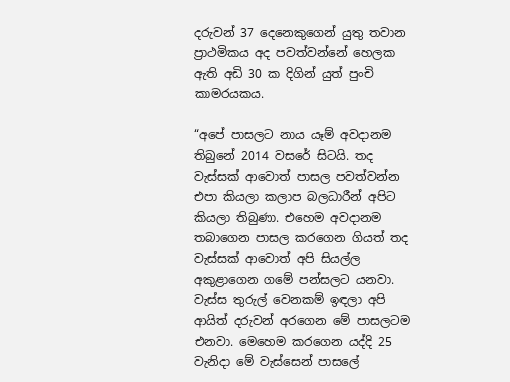දරුවන් 37 දෙනෙකුගෙන් යුතු තවාන ප්‍රාථමිකය අද පවත්වන්නේ හෙලක ඇති අඩි 30 ක දිගින් යුත් පුංචි කාමරයකය.

“අපේ පාසලට නාය යෑම් අවදානම තිබුනේ 2014 ව‍සරේ සිටයි. තද වැස්සක් ආවොත් පාසල පවත්වන්න එපා කියලා කලාප බලධාරීන් අපිට කියලා තිබුණා. එහෙම අවදානම තබාගෙන පාසල කරගෙන ගියත් තද වැස්සක් ආවොත් අපි සියල්ල අකුළාගෙන ගමේ පන්සලට යනවා. වැස්ස තුරුල් වෙනකම් ඉඳලා අපි ආයිත් දරුවන් අරගෙන මේ පාසලටම එනවා. මෙහෙම කරගෙන යද්දි 25 වැනිදා මේ වැස්සෙන් පාසලේ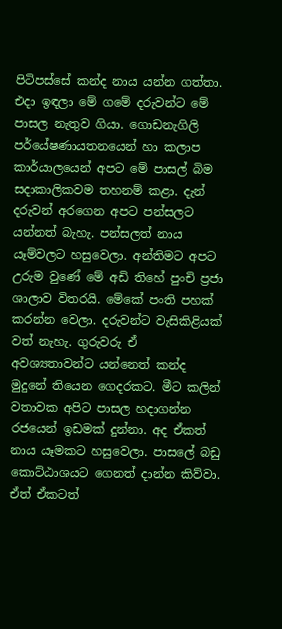පිටිපස්සේ කන්ද නාය යන්න ගත්තා. එදා ඉඳලා මේ ගමේ දරුවන්ට මේ පාසල නැතුව ගියා. ගොඩනැගිලි පර්යේෂණායතනයෙන් හා කලාප කාර්යාලයෙන් අපට මේ පාසල් බිම සදාකාලිකවම තහනම් කළා. දැන් දරුවන් අරගෙන අපට පන්සලට යන්නත් බැහැ. පන්සලත් නාය යෑම්වලට හසුවෙලා. අන්තිමට අපට උරුම වුණේ මේ අඩි තිහේ පුංචි ප්‍රජා ශාලාව විතරයි. මේකේ පංති පහක් කරන්න වෙලා. දරුවන්ට වැසිකිළියක් වත් නැහැ. ගුරුවරු ඒ අවශ්‍යතාවන්ට යන්නෙත් කන්ද මුදුනේ තියෙන ගෙදරකට. මීට කලින් වතාවක අපිට පාසල හදාගන්න රජයෙන් ඉඩමක් දුන්නා. අද ඒකත් නාය යෑමකට හසුවෙලා. පාසලේ බඩු කොට්ඨාශයට ගෙනත් දාන්න කිව්වා. ඒත් ඒකටත්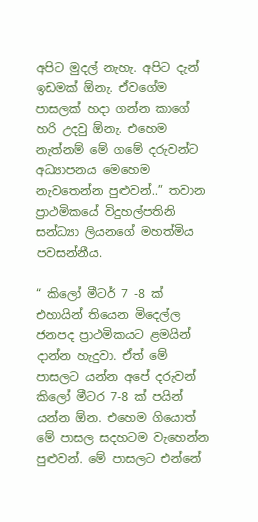අපිට මුදල් නැහැ. අපිට දැන් ඉඩමක් ඕනැ. ඒවගේම පාසලක් හදා ගන්න කාගේ හරි උදවු ඕනැ. එහෙම නැත්නම් මේ ගමේ දරුවන්ට අධ්‍යාපනය මෙහෙම නැවතෙන්න පුළුවන්..” තවාන ප්‍රාථමිකයේ විදුහල්පතිනි සන්ධ්‍යා ලියනගේ මහත්මිය පවසන්නීය.

“ කිලෝ මීටර් 7 -8 ක් එහායින් තියෙන මිදෙල්ල ජනපද ප්‍රාථමිකයට ළමයින් දාන්න හැදුවා. ඒත් මේ පාසලට යන්න අපේ දරුවන් කිලෝ මීටර 7-8 ක් පයින් යන්න ඕන. එහෙම ගියොත් මේ පාසල සදහටම වැහෙන්න පුළුවන්. මේ පාසලට එන්නේ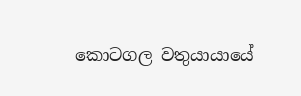කොටගල වතුයායායේ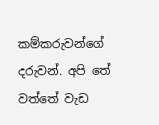කම්කරුවන්ගේ දරුවන්. අපි තේ වත්තේ වැඩ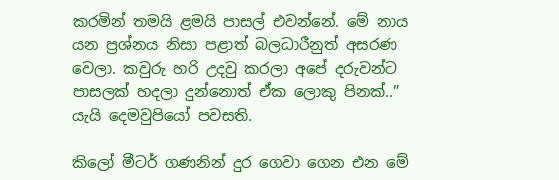කරමින් තමයි ළමයි පාසල් එවන්නේ. මේ නාය යන ප්‍රශ්නය නිසා පළාත් බලධාරීනුත් අසරණ වෙලා. කවුරු හරි උදවු කරලා අපේ දරුවන්ට පාසලක් හදලා දුන්නොත් ඒක ලොකු පිනක්..” යැයි දෙමවුපියෝ පවසති.

කිලෝ මීටර් ගණනින් දුර ගෙවා ගෙන එන මේ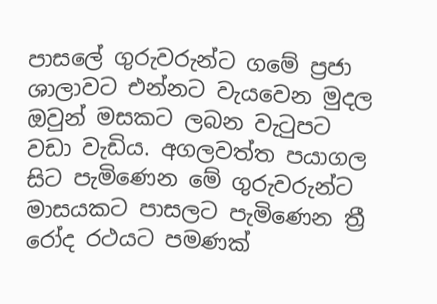පාසලේ ගුරුවරුන්ට ගමේ ප්‍රජා ශාලාවට එන්නට වැයවෙන මුදල ඔවුන් මසකට ලබන වැටුපට වඩා වැඩිය. අගලවත්ත පයාගල සිට පැමිණෙන මේ ගුරුවරුන්ට මාසයකට පාසලට පැමිණෙන ත්‍රී රෝද රථයට පමණක්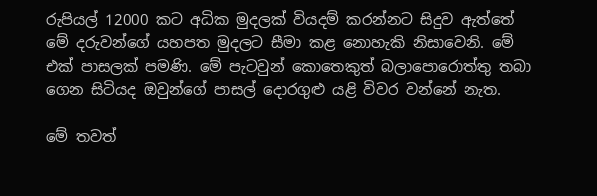රුපියල් 12000 කට අධික මුදලක් වියදම් කරන්නට සිදුව ඇත්තේ මේ දරුවන්ගේ යහපත මුදලට සීමා කළ නොහැකි නිසාවෙනි. මේ එක් පාසලක් පමණි. මේ පැටවුන් කොතෙකුත් බලාපොරොත්තු තබා ගෙන සිටියද ඔවුන්ගේ පාසල් දොරගුළු යළි විවර වන්නේ නැත.

මේ තවත්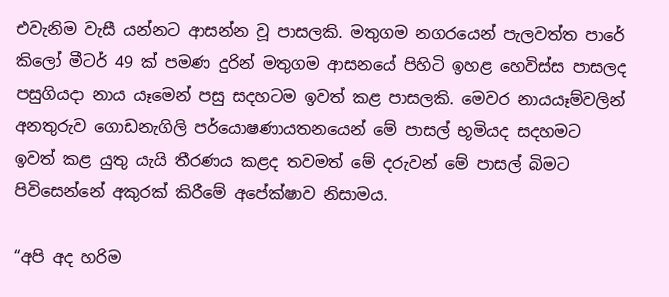එවැනිම වැසී යන්නට ආසන්න වූ පාසලකි. මතුගම නගරයෙන් පැලවත්ත පාරේ කිලෝ මීටර් 49 ක් පමණ දුරින් මතුගම ආසනයේ පිහිටි ඉහළ හෙවිස්ස පාසලද පසුගියදා නාය යෑමෙන් පසු සදහටම ඉවත් කළ පාසලකි. මෙවර නායයෑම්වලින් අනතුරුව ගොඩනැගිලි පර්යොෂණායතනයෙන් මේ පාසල් භූමියද සදහමට ඉවත් කළ යුතු යැයි තීරණය කළද තවමත් මේ දරුවන් මේ පාසල් බිමට පිවිසෙන්නේ අකුරක් කිරීමේ අපේක්ෂාව නිසාමය.

“අපි අද හරිම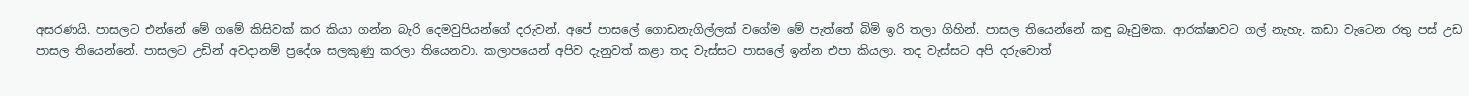අසරණයි. පාසලට එන්නේ මේ ගමේ කිසිවක් කර කියා ගන්න බැරි දෙමවුපියන්ගේ දරුවන්. අපේ පාසලේ ගොඩනැගිල්ලක් වගේම මේ පැත්තේ බිමි ඉරි තලා ගිහින්. පාසල තියෙන්නේ කඳු බෑවුමක. ආරක්ෂාවට ගල් නැහැ. කඩා වැටෙන රතු පස් උඩ පාසල තියෙන්නේ. පාසලට උඩින් අවදානම් ප්‍රදේශ සලකුණු කරලා තියෙනවා. කලාපයෙන් අපිව දැනුවත් කළා තද වැස්සට පාසලේ ඉන්න එපා කියලා. තද වැස්සට අපි දරුවොත්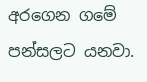අරගෙන ගමේ පන්සලට යනවා.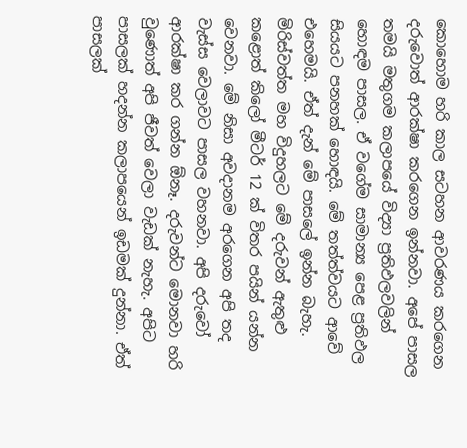කොහොම හරි කාල සටහන ආවරණය කරගෙන දරුවොත් ආරක්ෂා කරගෙන ඉන්නවා. අපේ පාසල තමයි මතුගම කලාපයේ විද්‍යා ප්‍රතිඵලවලින් හොඳම පාසල. ඒ වගේම සාමාන්‍ය පෙළ ප්‍රතිඵල සියයට පනහක් හොඳයි. මේ තත්ත්වයට ආවේ එහෙමයි. ඒත් දැන් මේ පාසලේ ඉන්න බැහැ. මිරිස්වත්ත මහ විදුහලට මේ දරුවන් ඇතුළු කළොත් කිලෝ මීටර් 12 ක් විතර පයින් යන්න වෙනවා. මේ නිසා අවදානම අරගෙන අපි තද වැස්ස වෙලාවට පාසල වහනවා. අපි දරුවෝ ආරක්ෂා කර ගන්න ඕනෑ. දරුවන්ට මොනවා හරි වුණොත් අපි ජීවත් වෙලා වැඩක් නැහැ. අපිට පාසලක් හදන්න කලාපයෙන් ඉඩමක් දුන්නා. ඒත් පාසලක්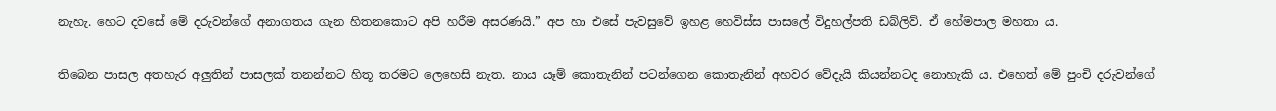නැහැ. හෙට දවසේ මේ දරුවන්ගේ අනාගතය ගැන හිතනකොට අපි හරීම අසරණයි.” අප හා එසේ පැවසුවේ ඉහළ හෙවිස්ස පාසලේ විදුහල්පති ඩබ්ලිව්. ඒ හේමපාල මහතා ය.

තිබෙන පාසල අතහැර අලුතින් පාසලක් තනන්නට හිතූ තරමට ලෙහෙසි නැත. නාය යෑම් කොතැනින් පටන්ගෙන කොතැනින් අහවර වේදැයි කියන්නටද නොහැකි ය. එහෙත් මේ පුංචි දරුවන්ගේ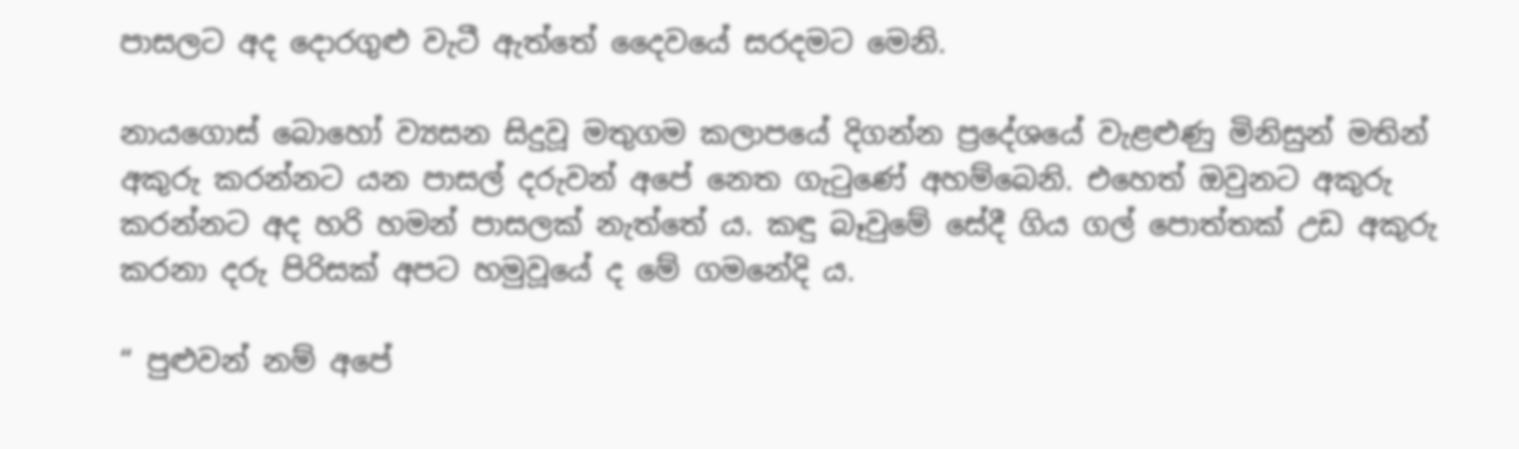පාසලට අද දොරගුළු වැටී ඇත්තේ දෛවයේ සරදමට මෙනි.

නායගොස් බොහෝ ව්‍යසන සිදුවූ මතුගම කලාපයේ දිගන්න ප්‍රදේශයේ වැළළුණු මිනිසුන් මතින් අකුරු කරන්නට යන පාසල් දරුවන් අපේ නෙත ගැටුණේ අහම්බෙනි. එහෙත් ඔවුනට අකුරු කරන්නට අද හරි හමන් පාසලක් නැත්තේ ය. කඳු බෑවුමේ සේදී ගිය ගල් පොත්තක් උඩ අකුරු කරනා දරු පිරිසක් අපට හමුවූයේ ද මේ ගමනේදි ය.

“ පුළුවන් නම් අපේ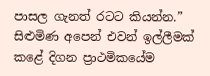පාසල ගැනත් රටට කියන්න.” සිළුමිණ අපෙන් එවන් ඉල්ලීමක් කළේ දිගන ප්‍රාථමිකයේම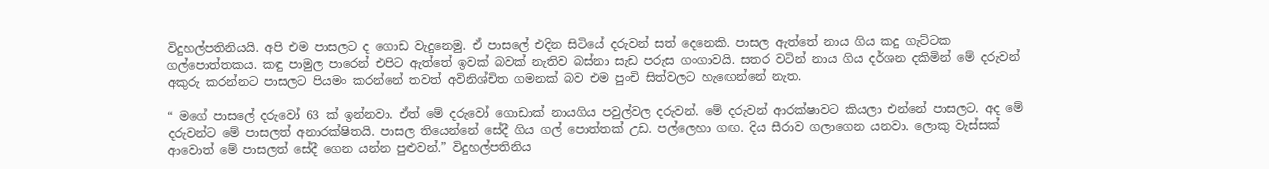විදුහල්පතිනියයි. අපි එම පාසලට ද ගොඩ වැදුනෙමු. ඒ පාසලේ එදින සිටියේ දරුවන් සත් දෙනෙකි. පාසල ඇත්තේ නාය ගිය කදු ගැට්ටක ගල්පොත්තකය. කඳු පාමුල පාරෙන් එපිට ඇත්තේ ඉවක් බවක් නැතිව බස්නා සැඩ පරුස ගංගාවයි. සතර වටින් නාය ගිය දර්ශන දකිමින් මේ දරුවන් අකුරු කරන්නට පාසලට පියමං කරන්නේ තවත් අවිනිශ්චිත ගමනක් බව එම පුංචි සිත්වලට හැඟෙන්නේ නැත.

“ මගේ පාසලේ දරුවෝ 63 ක් ඉන්නවා. ඒත් මේ දරුවෝ ගොඩාක් නායගිය පවුල්වල දරුවන්. මේ දරුවන් ආරක්ෂාවට කියලා එන්නේ පාසලට. අද මේ දරුවන්ට මේ පාසලත් අනාරක්ෂිතයි. පාසල තියෙන්නේ සේදී ගිය ගල් පොත්තක් උඩ. පල්ලෙහා ගඟ. දිය සීරාව ගලාගෙන යනවා. ලොකු වැස්සක් ආවොත් මේ පාසලත් සේදී ගෙන යන්න පුළුවන්.” විදුහල්පතිනිය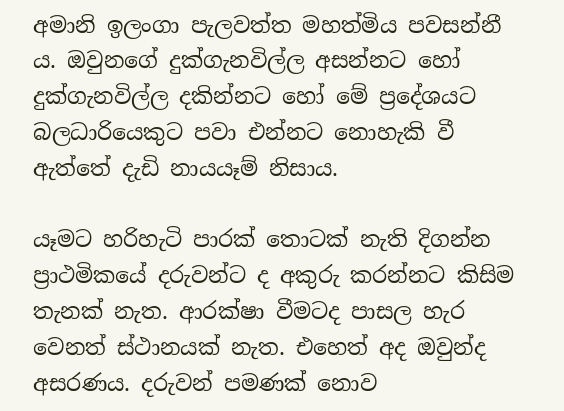අමානි ඉලංගා පැලවත්ත මහත්මිය පවසන්නී ය. ඔවුනගේ දුක්ගැනවිල්ල අසන්නට හෝ දුක්ගැනවිල්ල දකින්නට හෝ මේ ප්‍රදේශයට බලධාරියෙකුට පවා එන්නට නොහැකි වී ඇත්තේ දැඩි නායයෑම් නිසාය.

යෑමට හරිහැටි පාරක් තොටක් නැති දිගන්න ප්‍රාථමිකයේ දරුවන්ට ද අකුරු කරන්නට කිසිම තැනක් නැත. ආරක්ෂා වීමටද පාසල හැර වෙනත් ස්ථානයක් නැත. එහෙත් අද ඔවුන්ද අසරණය. දරුවන් පමණක් නොව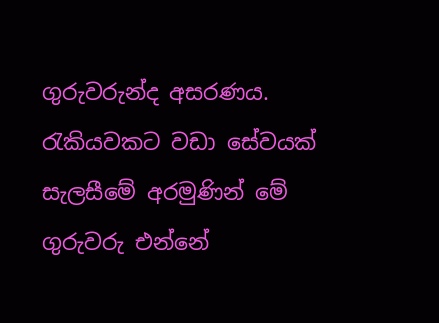ගුරුවරුන්ද අසරණය. රැකියවකට වඩා සේවයක් සැලසීමේ අරමුණින් මේ ගුරුවරු එන්නේ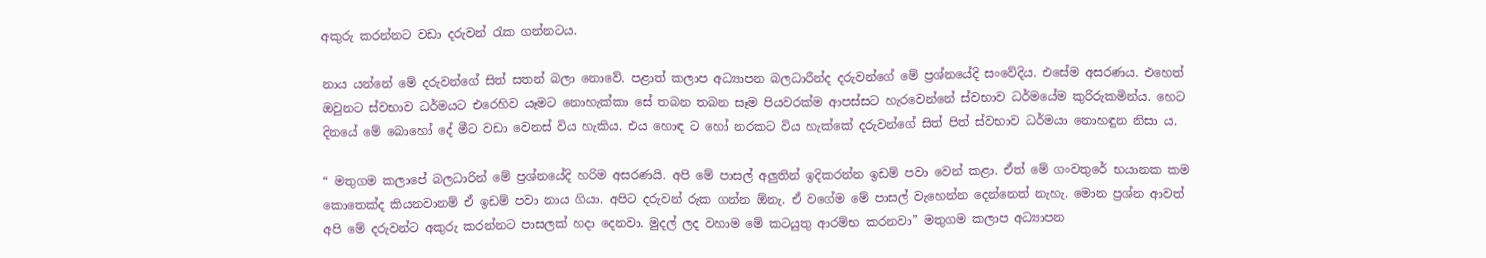අකුරු කරන්නට වඩා දරුවන් රැක ගන්නටය.

නාය යන්නේ මේ දරුවන්ගේ සිත් සතන් බලා නොවේ. පළාත් කලාප අධ්‍යාපන බලධාරීන්ද දරුවන්ගේ මේ ප්‍රශ්නයේදි සංවේදිය. එසේම අසරණය. එහෙත් ඔවුනට ස්වභාව ධර්මයට එරෙහිව යෑමට නොහැක්කා සේ තබන තබන සෑම පියවරක්ම ආපස්සට හැරවෙන්නේ ස්වභාව ධර්මයේම කුරිරුකමින්ය. හෙට දිනයේ මේ බොහෝ දේ මීට වඩා වෙනස් විය හැකිය. එය හොඳ ට හෝ නරකට විය හැක්කේ දරුවන්ගේ සිත් පිත් ස්වභාව ධර්මයා නොහඳුන නිසා ය.

“ මතුගම කලාපේ බලධාරින් මේ ප්‍රශ්නයේදි හරිම අසරණයි. අපි මේ පාසල් අලුතින් ඉදිකරන්න ඉඩම් පවා වෙන් කළා. ඒත් මේ ගංවතුරේ භයානක කම කොතෙක්ද කියනවානම් ඒ ඉඩම් පවා නාය ගියා. අපිට දරුවන් රුක ගන්න ඕනැ. ඒ වගේම මේ පාසල් වැහෙන්න දෙන්නෙත් නැහැ. මොන ප්‍රශ්න ආවත් අපි මේ දරුවන්ට අකුරු කරන්නට පාසලක් හදා දෙනවා. මුදල් ලද වහාම මේ කටයුතු ආරම්භ කරනවා” මතුගම කලාප අධ්‍යාපන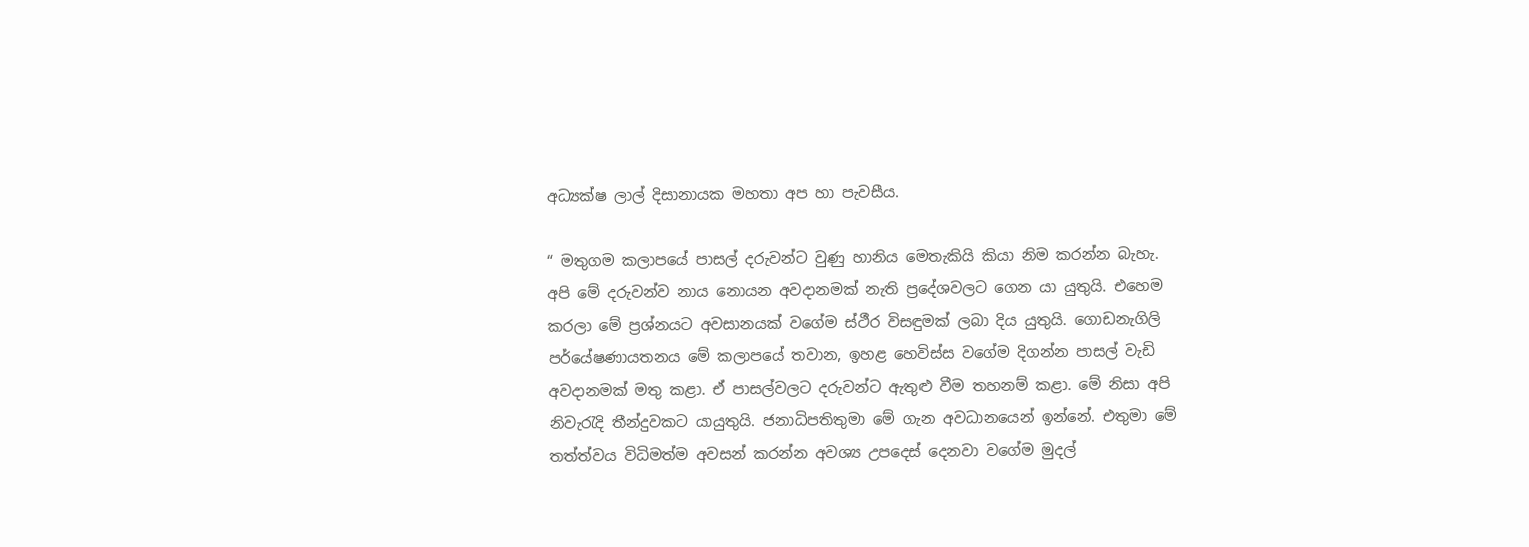අධ්‍යක්ෂ ලාල් දිසානායක මහතා අප හා පැවසීය.

“ මතුගම කලාපයේ පාසල් දරුවන්ට වුණු හානිය මෙතැකියි කියා නිම කරන්න බැහැ. අපි මේ දරුවන්ව නාය නොයන අවදානමක් නැති ප්‍රදේශවලට ගෙන යා යුතුයි. එහෙම කරලා මේ ප්‍රශ්නයට අවසානයක් වගේම ස්ථීර විසඳුමක් ලබා දිය යුතුයි. ගොඩනැගිලි පර්යේෂණායතනය මේ කලාපයේ තවාන, ඉහළ හෙවිස්ස වගේම දිගන්න පාසල් වැඩි අවදානමක් මතු කළා. ඒ පාසල්වලට දරුවන්ට ඇතුළු වීම තහනම් කළා. මේ නිසා අපි නිවැරැදි තීන්දුවකට යායුතුයි. ජනාධිපතිතුමා මේ ගැන අවධානයෙන් ඉන්නේ. එතුමා මේ තත්ත්වය විධිමත්ම අවසන් කරන්න අවශ්‍ය උපදෙස් දෙනවා වගේම මුදල්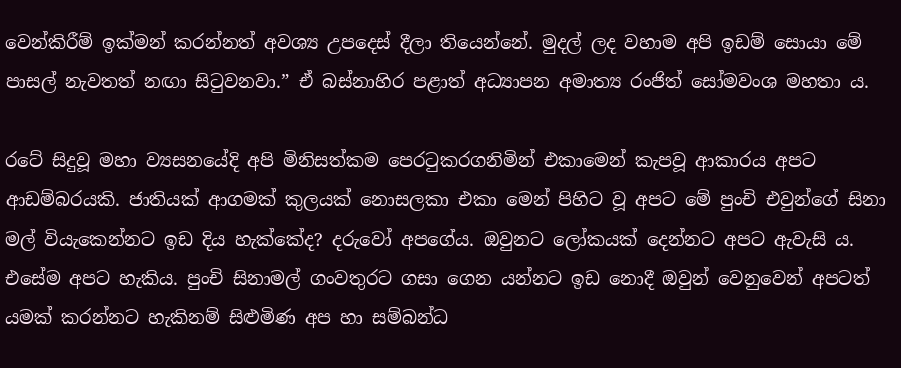වෙන්කිරීම් ඉක්මන් කරන්නත් අවශ්‍ය උපදෙස් දීලා තියෙන්නේ. මුදල් ලද වහාම අපි ඉඩම් සොයා මේ පාසල් නැවතත් නඟා සිටුවනවා.” ඒ බස්නාහිර පළාත් අධ්‍යාපන අමාත්‍ය රංජිත් සෝමවංශ මහතා ය.

රටේ සිදුවූ මහා ව්‍යසනයේදි අපි මිනිසත්කම පෙරටුකරගනිමින් එකාමෙන් කැපවූ ආකාරය අපට ආඩම්බරයකි. ජාතියක් ආගමක් කුලයක් නොසලකා එකා මෙන් පිහිට වූ අපට මේ පුංචි එවුන්ගේ සිනා මල් වියැකෙන්නට ඉඩ දිය හැක්කේද? දරුවෝ අපගේය. ඔවුනට ලෝකයක් දෙන්නට අපට ඇවැසි ය. එසේම අපට හැකිය. පුංචි සිනාමල් ගංවතුරට ගසා ගෙන යන්නට ඉඩ නොදී ඔවුන් වෙනුවෙන් අපටත් යමක් කරන්නට හැකිනම් සිළුමිණ අප හා සම්බන්ධ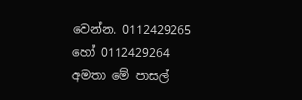වෙන්න. 0112429265 හෝ 0112429264 අමතා මේ පාසල්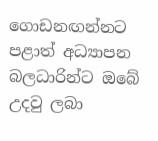ගොඩනඟන්නට පළාත් අධ්‍යාපන බලධාරින්ට ඔබේ උදවු ලබා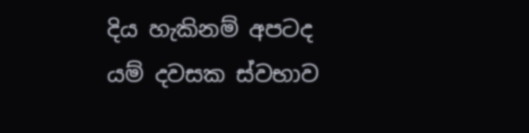දිය හැකිනම් අපටද යම් දවසක ස්වභාව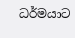ධර්මයාට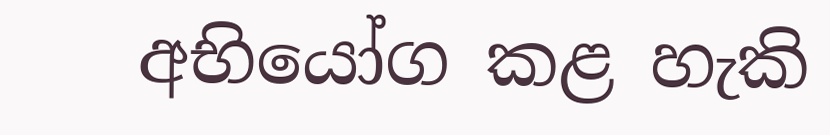අභියෝග කළ හැකි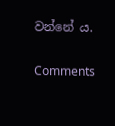වන්නේ ය.

Comments